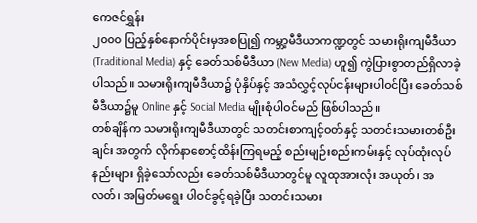ကေဇင်ရွှန်း
၂၀၀၀ ပြည့်နှစ်နောက်ပိုင်းမှအစပြု၍ ကမ္ဘာ့မီဒီယာကဏ္ဍတွင် သမားရိုးကျမီဒီယာ (Traditional Media) နှင့် ခေတ်သစ်မီဒီယာ (New Media) ဟူ၍ ကွဲပြားစွာတည်ရှိလာခဲ့ပါသည်။ သမားရိုးကျမီဒီယာ၌ ပုံနှိပ်နှင့် အသံလွှင့်လုပ်ငန်းများပါဝင်ပြီး ခေတ်သစ်မီဒီယာ၌မူ Online နှင့် Social Media မျိုးစုံပါဝင်မည် ဖြစ်ပါသည်။
တစ်ချိန်က သမားရိုးကျမီဒီယာတွင် သတင်းစာကျင့်ဝတ်နှင့် သတင်းသမားတစ်ဦးချင်း အတွက် လိုက်နာစောင့်ထိန်းကြရမည့် စည်းမျဉ်းစည်းကမ်းနှင့် လုပ်ထုံးလုပ်နည်းများ ရှိခဲ့သော်လည်း ခေတ်သစ်မီဒီယာတွင်မူ လူထုအားလုံး အယုတ်၊ အလတ်၊ အမြတ်မရွေး ပါဝင်ခွင့်ရခဲ့ပြီး သတင်းသမား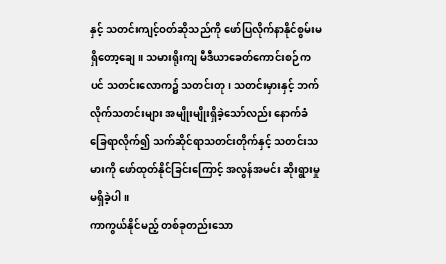နှင့် သတင်းကျင့်ဝတ်ဆိုသည်ကို ဖော်ပြလိုက်နာနိုင်စွမ်းမရှိတော့ချေ။ သမားရိုးကျ မီဒီယာခေတ်ကောင်းစဉ်ကပင် သတင်းလောက၌ သတင်းတု၊ သတင်းမှားနှင့် ဘက်လိုက်သတင်းများ အမျိုးမျိုးရှိခဲ့သော်လည်း နောက်ခံခြေရာလိုက်၍ သက်ဆိုင်ရာသတင်းတိုက်နှင့် သတင်းသမားကို ဖော်ထုတ်နိုင်ခြင်းကြောင့် အလွန်အမင်း ဆိုးရွားမှုမရှိခဲ့ပါ။
ကာကွယ်နိုင်မည့် တစ်ခုတည်းသော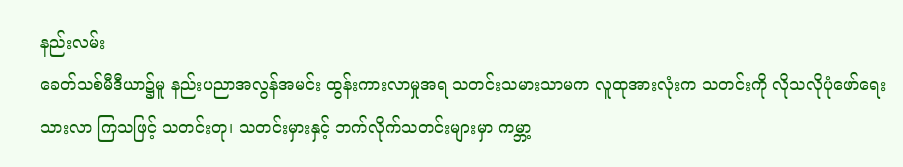နည်းလမ်း
ခေတ်သစ်မီဒီယာ၌မူ နည်းပညာအလွန်အမင်း ထွန်းကားလာမှုအရ သတင်းသမားသာမက လူထုအားလုံးက သတင်းကို လိုသလိုပုံဖော်ရေးသားလာ ကြသဖြင့် သတင်းတု၊ သတင်းမှားနှင့် ဘက်လိုက်သတင်းများမှာ ကမ္ဘာ့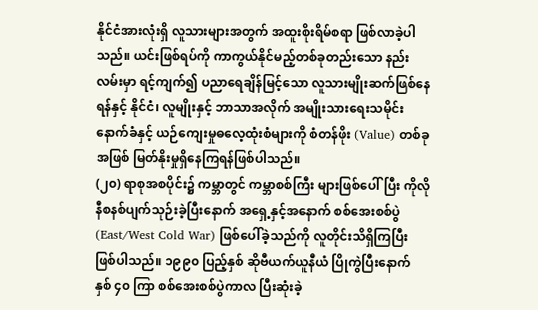နိုင်ငံအားလုံးရှိ လူသားများအတွက် အထူးစိုးရိမ်စရာ ဖြစ်လာခဲ့ပါသည်။ ယင်းဖြစ်ရပ်ကို ကာကွယ်နိုင်မည့်တစ်ခုတည်းသော နည်းလမ်းမှာ ရင့်ကျက်၍ ပညာရေချိန်မြင့်သော လူသားမျိုးဆက်ဖြစ်နေရန်နှင့် နိုင်ငံ၊ လူမျိုးနှင့် ဘာသာအလိုက် အမျိုးသားရေးသမိုင်းနောက်ခံနှင့် ယဉ်ကျေးမှုဓလေ့ထုံးစံများကို စံတန်ဖိုး (Value) တစ်ခုအဖြစ် မြတ်နိုးမှုရှိနေကြရန်ဖြစ်ပါသည်။
(၂၀) ရာစုအစပိုင်း၌ ကမ္ဘာတွင် ကမ္ဘာစစ်ကြီး များဖြစ်ပေါ်ပြီး ကိုလိုနီစနစ်ပျက်သုဉ်းခဲ့ပြီးနောက် အရှေ့နှင့်အနောက် စစ်အေးစစ်ပွဲ (East/West Cold War) ဖြစ်ပေါ်ခဲ့သည်ကို လူတိုင်းသိရှိကြပြီး ဖြစ်ပါသည်။ ၁၉၉၀ ပြည့်နှစ် ဆိုဗီယက်ယူနီယံ ပြိုကွဲပြီးနောက် နှစ် ၄၀ ကြာ စစ်အေးစစ်ပွဲကာလ ပြီးဆုံးခဲ့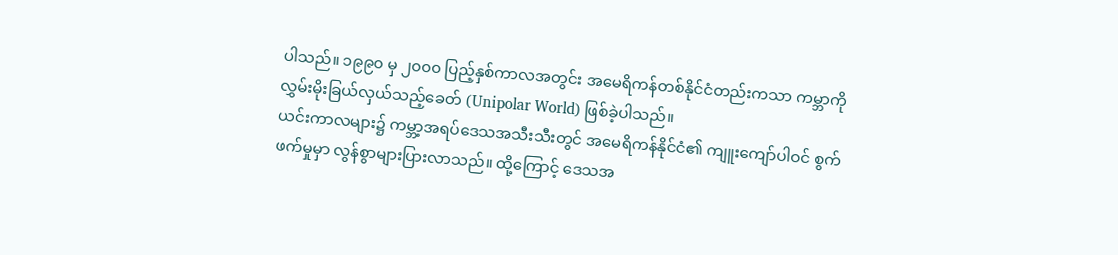ပါသည်။ ၁၉၉၀ မှ ၂၀၀၀ ပြည့်နှစ်ကာလအတွင်း အမေရိကန်တစ်နိုင်ငံတည်းကသာ ကမ္ဘာကို လွှမ်းမိုးခြယ်လှယ်သည့်ခေတ် (Unipolar World) ဖြစ်ခဲ့ပါသည်။
ယင်းကာလများ၌ ကမ္ဘာ့အရပ်ဒေသအသီးသီးတွင် အမေရိကန်နိုင်ငံ၏ ကျူးကျော်ပါဝင် စွက်ဖက်မှုမှာ လွန်စွာများပြားလာသည်။ ထို့ကြောင့် ဒေသအ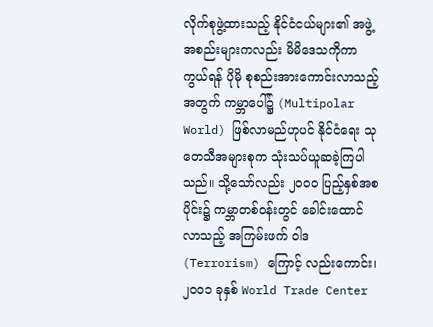လိုက်စုဖွဲ့ထားသည့် နိုင်ငံငယ်များ၏ အဖွဲ့အစည်းများကလည်း မိမိဒေသကိုကာကွယ်ရန် ပိုမို စုစည်းအားကောင်းလာသည့်အတွက် ကမ္ဘာပေါ်၌ (Multipolar World) ဖြစ်လာမည်ဟုပင် နိုင်ငံရေး သုတေသီအများစုက သုံးသပ်ယူဆခဲ့ကြပါသည်။ သို့သော်လည်း ၂၀၀၀ ပြည့်နှစ်အစပိုင်း၌ ကမ္ဘာတစ်ဝန်းတွင် ခေါင်းထောင်လာသည့် အကြမ်းဖက် ဝါဒ (Terrorism) ကြောင့် လည်းကောင်း၊ ၂၀၀၁ ခုနှစ် World Trade Center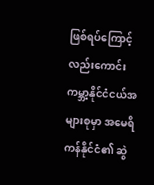ဖြစ်ရပ်ကြောင့် လည်းကောင်း ကမ္ဘာ့နိုင်ငံငယ်အများစုမှာ အမေရိကန်နိုင်ငံ၏ ဆွဲ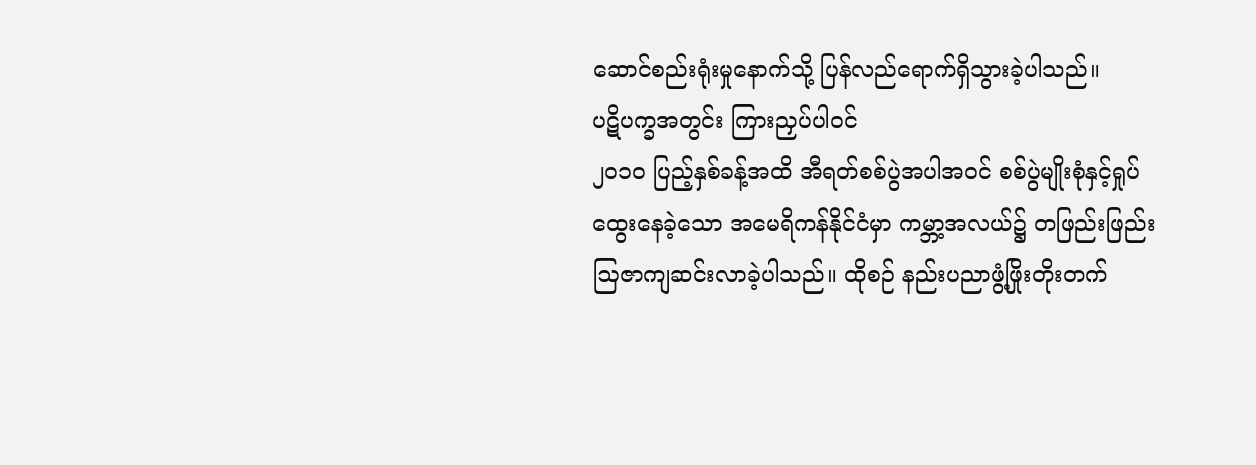ဆောင်စည်းရုံးမှုနောက်သို့ ပြန်လည်ရောက်ရှိသွားခဲ့ပါသည်။
ပဋိပက္ခအတွင်း ကြားညှပ်ပါဝင်
၂၀၁၀ ပြည့်နှစ်ခန့်အထိ အီရတ်စစ်ပွဲအပါအဝင် စစ်ပွဲမျိုးစုံနှင့်ရှုပ်ထွေးနေခဲ့သော အမေရိကန်နိုင်ငံမှာ ကမ္ဘာ့အလယ်၌ တဖြည်းဖြည်း ဩဇာကျဆင်းလာခဲ့ပါသည်။ ထိုစဉ် နည်းပညာဖွံ့ဖြိုးတိုးတက်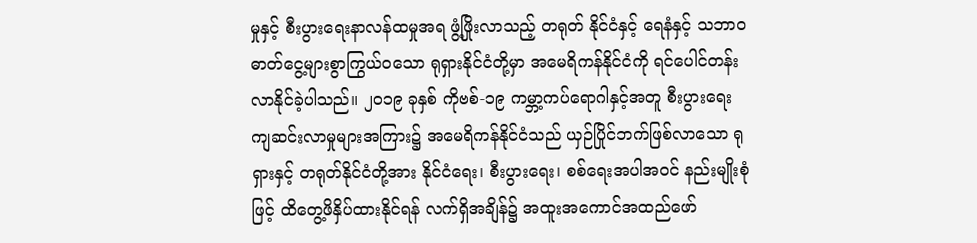မှုနှင့် စီးပွားရေးနာလန်ထမှုအရ ဖွံ့ဖြိုးလာသည့် တရုတ် နိုင်ငံနှင့် ရေနံနှင့် သဘာဝဓာတ်ငွေ့များစွာကြွယ်ဝသော ရုရှားနိုင်ငံတို့မှာ အမေရိကန်နိုင်ငံကို ရင်ပေါင်တန်းလာနိုင်ခဲ့ပါသည်။ ၂၀၁၉ ခုနှစ် ကိုဗစ်-၁၉ ကမ္ဘာ့ကပ်ရောဂါနှင့်အတူ စီးပွားရေး ကျဆင်းလာမှုများအကြား၌ အမေရိကန်နိုင်ငံသည် ယှဉ်ပြိုင်ဘက်ဖြစ်လာသော ရုရှားနှင့် တရုတ်နိုင်ငံတို့အား နိုင်ငံရေး၊ စီးပွားရေး၊ စစ်ရေးအပါအဝင် နည်းမျိုးစုံဖြင့် ထိတွေ့ဖိနှိပ်ထားနိုင်ရန် လက်ရှိအချိန်၌ အထူးအကောင်အထည်ဖော်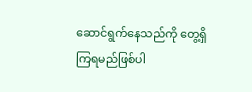ဆောင်ရွက်နေသည်ကို တွေ့ရှိကြရမည်ဖြစ်ပါ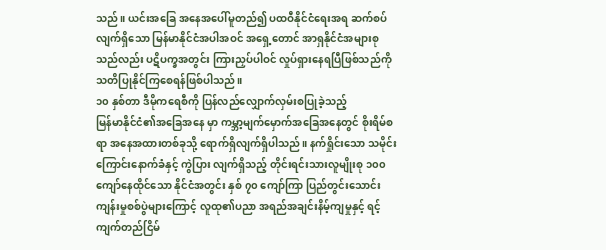သည်။ ယင်းအခြေ အနေအပေါ်မူတည်၍ ပထဝီနိုင်ငံရေးအရ ဆက်စပ်လျက်ရှိသော မြန်မာနိုင်ငံအပါအဝင် အရှေ့တောင် အာရှနိုင်ငံအများစုသည်လည်း ပဋိပက္ခအတွင်း ကြားညှပ်ပါဝင် လှုပ်ရှားနေရပြီဖြစ်သည်ကို သတိပြုနိုင်ကြစေရန်ဖြစ်ပါသည်။
၁၀ နှစ်တာ ဒီမိုကရေစီကို ပြန်လည်လျှောက်လှမ်းစပြုခဲ့သည့်
မြန်မာနိုင်ငံ၏အခြေအနေ မှာ ကမ္ဘာ့မျက်မှောက်အခြေအနေတွင် စိုးရိမ်စရာ အနေအထားတစ်ခုသို့ ရောက်ရှိလျက်ရှိပါသည်။ နက်ရှိုင်းသော သမိုင်းကြောင်းနောက်ခံနှင့် ကွဲပြား လျက်ရှိသည့် တိုင်းရင်းသားလူမျိုးစု ၁၀၀ ကျော်နေထိုင်သော နိုင်ငံအတွင်း နှစ် ၇၀ ကျော်ကြာ ပြည်တွင်းသောင်းကျန်းမှုစစ်ပွဲများကြောင့် လူထု၏ပညာ အရည်အချင်းနိမ့်ကျမှုနှင့် ရင့်ကျက်တည်ငြိမ်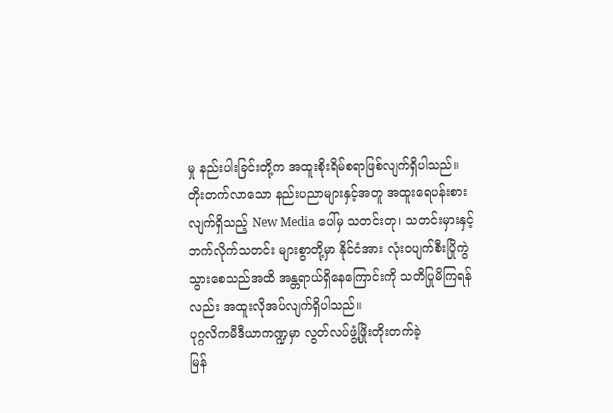မှု နည်းပါးခြင်းတို့က အထူးစိုးရိမ်စရာဖြစ်လျက်ရှိပါသည်။
တိုးတက်လာသော နည်းပညာများနှင့်အတူ အထူးရေပန်းစားလျက်ရှိသည့် New Media ပေါ်မှ သတင်းတု၊ သတင်းမှားနှင့် ဘက်လိုက်သတင်း များစွာတို့မှာ နိုင်ငံအား လုံးဝပျက်စီးပြိုကွဲသွားစေသည်အထိ အန္တရာယ်ရှိနေကြောင်းကို သတိပြုမိကြရန်လည်း အထူးလိုအပ်လျက်ရှိပါသည်။
ပုဂ္ဂလိကမီဒီယာကဏ္ဍမှာ လွတ်လပ်ဖွံ့ဖြိုးတိုးတက်ခဲ့
မြန်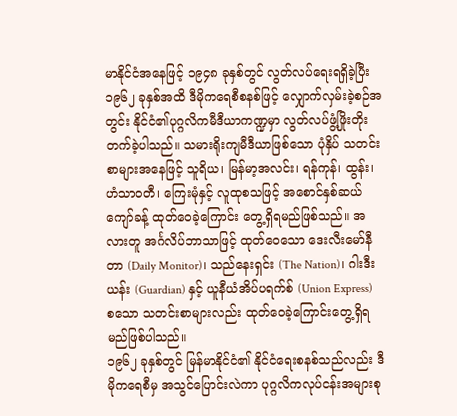မာနိုင်ငံအနေဖြင့် ၁၉၄၈ ခုနှစ်တွင် လွတ်လပ်ရေးရရှိခဲ့ပြီး ၁၉၆၂ ခုနှစ်အထိ ဒီမိုကရေစီစနစ်ဖြင့် လျှောက်လှမ်းခဲ့စဉ်အတွင်း နိုင်ငံ၏ပုဂ္ဂလိကမီဒီယာကဏ္ဍမှာ လွတ်လပ်ဖွံ့ဖြိုးတိုးတက်ခဲ့ပါသည်။ သမားရိုးကျမီဒီယာဖြစ်သော ပုံနှိပ် သတင်းစာများအနေဖြင့် သူရိယ၊ မြန်မာ့အလင်း၊ ရန်ကုန်၊ ထွန်း၊ ဟံသာဝတီ၊ ကြေးမုံနှင့် လူထုစသဖြင့် အစောင်နှစ်ဆယ်ကျော်ခန့် ထုတ်ဝေခဲ့ကြောင်း တွေ့ရှိရမည်ဖြစ်သည်။ အလားတူ အင်္ဂလိပ်ဘာသာဖြင့် ထုတ်ဝေသော ဒေးလီးမော်နီတာ (Daily Monitor)၊ သည်နေးရှင်း (The Nation)၊ ဂါးဒီးယန်း (Guardian) နှင့် ယူနီယံအိပ်ပရက်စ် (Union Express) စသော သတင်းစာများလည်း ထုတ်ဝေခဲ့ကြောင်းတွေ့ရှိရမည်ဖြစ်ပါသည်။
၁၉၆၂ ခုနှစ်တွင် မြန်မာနိုင်ငံ၏ နိုင်ငံရေးစနစ်သည်လည်း ဒီမိုကရေစီမှ အသွင်ပြောင်းလဲကာ ပုဂ္ဂလိကလုပ်ငန်းအများစု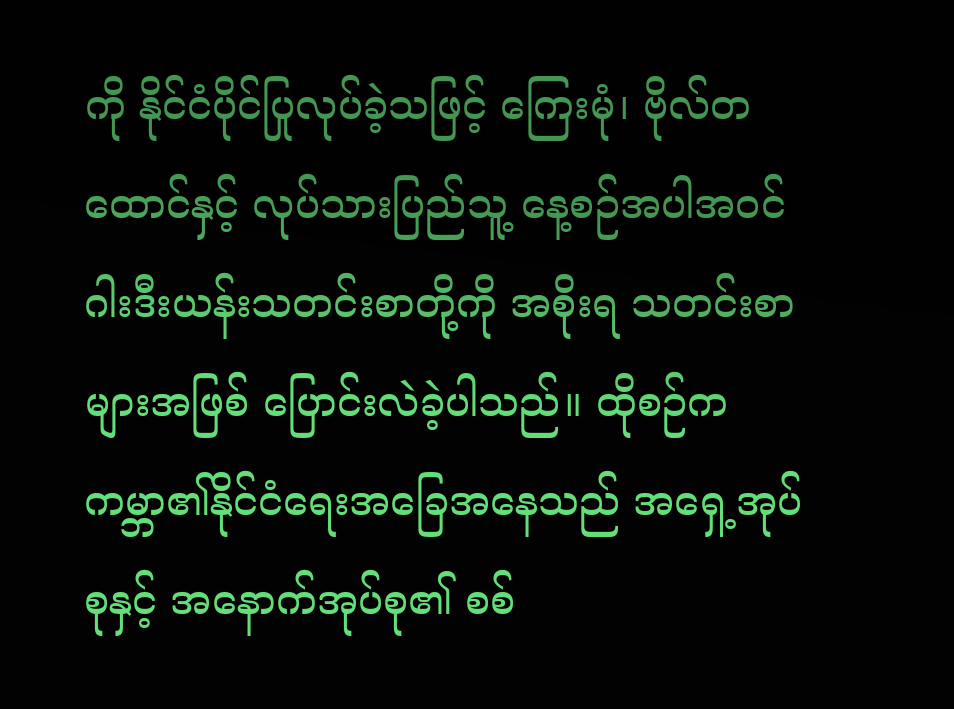ကို နိုင်ငံပိုင်ပြုလုပ်ခဲ့သဖြင့် ကြေးမုံ၊ ဗိုလ်တထောင်နှင့် လုပ်သားပြည်သူ့ နေ့စဉ်အပါအဝင် ဂါးဒီးယန်းသတင်းစာတို့ကို အစိုးရ သတင်းစာများအဖြစ် ပြောင်းလဲခဲ့ပါသည်။ ထိုစဉ်က ကမ္ဘာ၏နိုင်ငံရေးအခြေအနေသည် အရှေ့အုပ်စုနှင့် အနောက်အုပ်စု၏ စစ်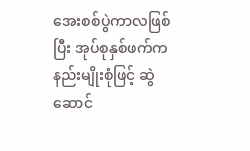အေးစစ်ပွဲကာလဖြစ်ပြီး အုပ်စုနှစ်ဖက်က နည်းမျိုးစုံဖြင့် ဆွဲဆောင်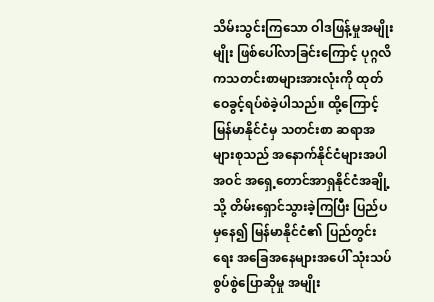သိမ်းသွင်းကြသော ဝါဒဖြန့်မှုအမျိုးမျိုး ဖြစ်ပေါ်လာခြင်းကြောင့် ပုဂ္ဂလိကသတင်းစာများအားလုံးကို ထုတ်ဝေခွင့်ရပ်စဲခဲ့ပါသည်။ ထို့ကြောင့် မြန်မာနိုင်ငံမှ သတင်းစာ ဆရာအများစုသည် အနောက်နိုင်ငံများအပါအဝင် အရှေ့တောင်အာရှနိုင်ငံအချို့သို့ တိမ်းရှောင်သွားခဲ့ကြပြီး ပြည်ပမှနေ၍ မြန်မာနိုင်ငံ၏ ပြည်တွင်းရေး အခြေအနေများအပေါ် သုံးသပ်စွပ်စွဲပြောဆိုမှု အမျိုး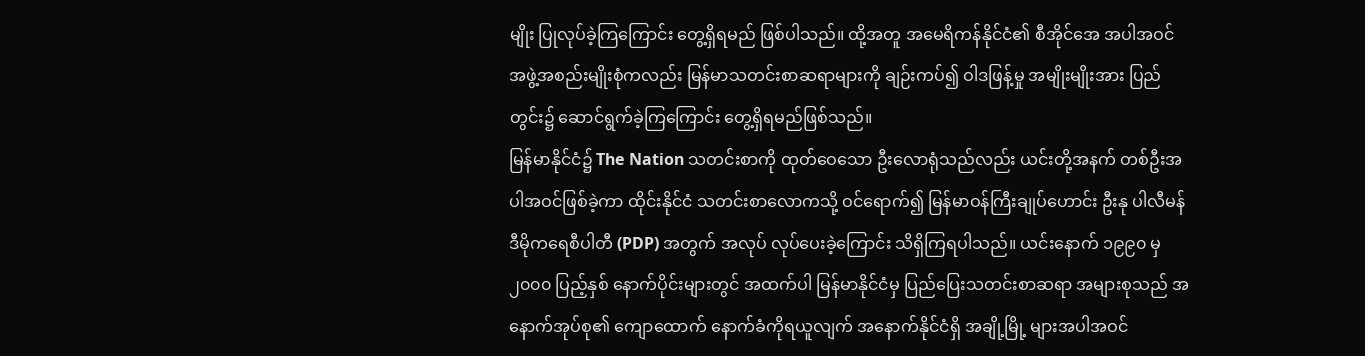မျိုး ပြုလုပ်ခဲ့ကြကြောင်း တွေ့ရှိရမည် ဖြစ်ပါသည်။ ထို့အတူ အမေရိကန်နိုင်ငံ၏ စီအိုင်အေ အပါအဝင် အဖွဲ့အစည်းမျိုးစုံကလည်း မြန်မာသတင်းစာဆရာများကို ချဉ်းကပ်၍ ဝါဒဖြန့်မှု အမျိုးမျိုးအား ပြည်တွင်း၌ ဆောင်ရွက်ခဲ့ကြကြောင်း တွေ့ရှိရမည်ဖြစ်သည်။
မြန်မာနိုင်ငံ၌ The Nation သတင်းစာကို ထုတ်ဝေသော ဦးလောရုံသည်လည်း ယင်းတို့အနက် တစ်ဦးအပါအဝင်ဖြစ်ခဲ့ကာ ထိုင်းနိုင်ငံ သတင်းစာလောကသို့ ဝင်ရောက်၍ မြန်မာဝန်ကြီးချုပ်ဟောင်း ဦးနု ပါလီမန်ဒီမိုကရေစီပါတီ (PDP) အတွက် အလုပ် လုပ်ပေးခဲ့ကြောင်း သိရှိကြရပါသည်။ ယင်းနောက် ၁၉၉၀ မှ ၂၀၀၀ ပြည့်နှစ် နောက်ပိုင်းများတွင် အထက်ပါ မြန်မာနိုင်ငံမှ ပြည်ပြေးသတင်းစာဆရာ အများစုသည် အနောက်အုပ်စု၏ ကျောထောက် နောက်ခံကိုရယူလျက် အနောက်နိုင်ငံရှိ အချို့မြို့ များအပါအဝင်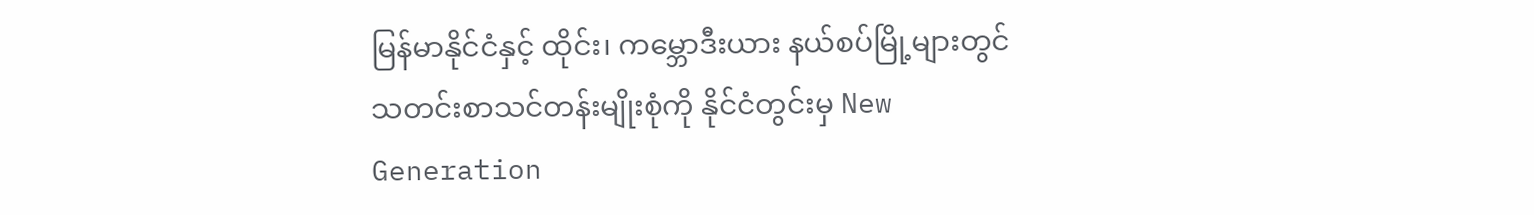မြန်မာနိုင်ငံနှင့် ထိုင်း၊ ကမ္ဘောဒီးယား နယ်စပ်မြို့များတွင် သတင်းစာသင်တန်းမျိုးစုံကို နိုင်ငံတွင်းမှ New Generation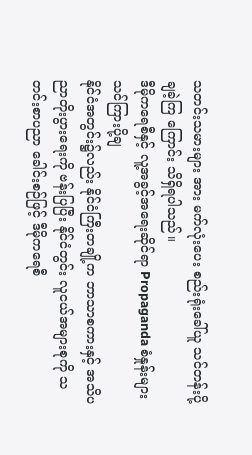သတင်းသမားများ အား မက်လုံးပေး စည်းရုံးခေါ်ယူ သင်တန်းပို့ချခဲ့ကြ ကြောင်း သိရှိရပါသည်။
ဒီမိုကရေစီနှင့် လူ့အခွင့်အရေးဆိုင်ရာ Propaganda စံနှုန်းများ သင်ကြားပို့ချ
နိုင်ငံအတွင်း၌လည်း နိုင်ငံကြီးတချို့က ဘာသာစကားနှင့် အသိပညာတိုးပွားရေးကို ဗန်းပြပြီး နိုင်ငံတွင်း လူငယ်အများစုကို သတင်းစာပညာ ခေါင်းစဉ်ဖြင့် ဒီမိုကရေစီ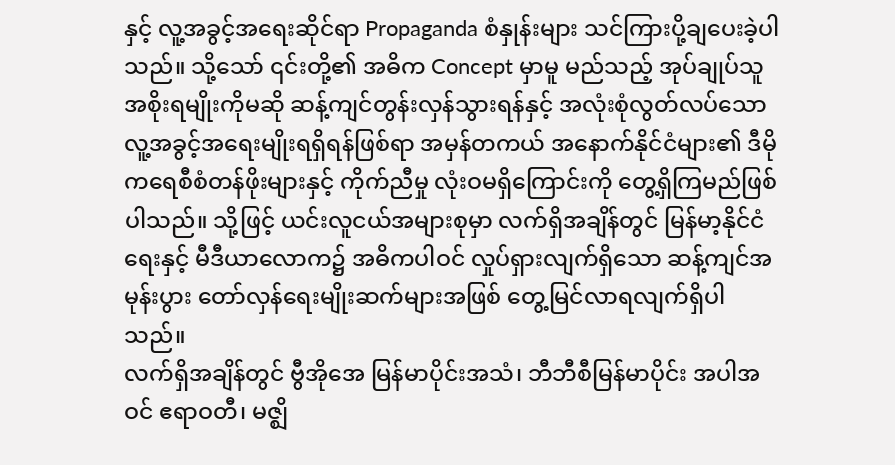နှင့် လူ့အခွင့်အရေးဆိုင်ရာ Propaganda စံနှုန်းများ သင်ကြားပို့ချပေးခဲ့ပါသည်။ သို့သော် ၎င်းတို့၏ အဓိက Concept မှာမူ မည်သည့် အုပ်ချုပ်သူအစိုးရမျိုးကိုမဆို ဆန့်ကျင်တွန်းလှန်သွားရန်နှင့် အလုံးစုံလွတ်လပ်သော လူ့အခွင့်အရေးမျိုးရရှိရန်ဖြစ်ရာ အမှန်တကယ် အနောက်နိုင်ငံများ၏ ဒီမိုကရေစီစံတန်ဖိုးများနှင့် ကိုက်ညီမှု လုံးဝမရှိကြောင်းကို တွေ့ရှိကြမည်ဖြစ်ပါသည်။ သို့ဖြင့် ယင်းလူငယ်အများစုမှာ လက်ရှိအချိန်တွင် မြန်မာ့နိုင်ငံရေးနှင့် မီဒီယာလောက၌ အဓိကပါဝင် လှုပ်ရှားလျက်ရှိသော ဆန့်ကျင်အမုန်းပွား တော်လှန်ရေးမျိုးဆက်များအဖြစ် တွေ့မြင်လာရလျက်ရှိပါသည်။
လက်ရှိအချိန်တွင် ဗွီအိုအေ မြန်မာပိုင်းအသံ၊ ဘီဘီစီမြန်မာပိုင်း အပါအဝင် ဧရာဝတီ၊ မဇ္ဈိ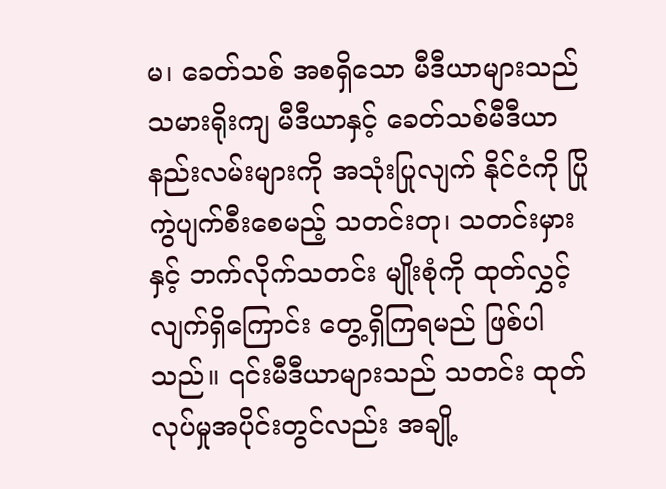မ၊ ခေတ်သစ် အစရှိသော မီဒီယာများသည် သမားရိုးကျ မီဒီယာနှင့် ခေတ်သစ်မီဒီယာနည်းလမ်းများကို အသုံးပြုလျက် နိုင်ငံကို ပြိုကွဲပျက်စီးစေမည့် သတင်းတု၊ သတင်းမှားနှင့် ဘက်လိုက်သတင်း မျိုးစုံကို ထုတ်လွှင့်လျက်ရှိကြောင်း တွေ့ရှိကြရမည် ဖြစ်ပါသည်။ ၎င်းမီဒီယာများသည် သတင်း ထုတ်လုပ်မှုအပိုင်းတွင်လည်း အချို့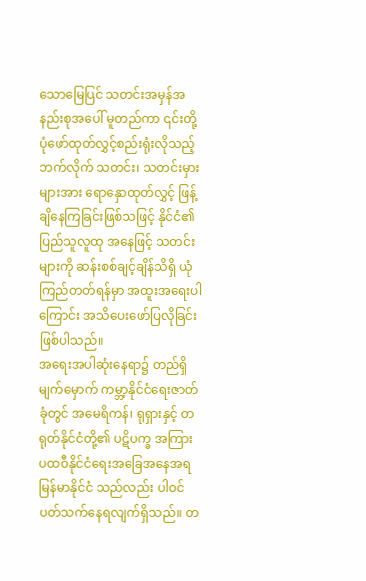သောမြေပြင် သတင်းအမှန်အနည်းစုအပေါ် မူတည်ကာ ၎င်းတို့ ပုံဖော်ထုတ်လွှင့်စည်းရုံးလိုသည့် ဘက်လိုက် သတင်း၊ သတင်းမှားများအား ရောနှောထုတ်လွှင့် ဖြန့်ချိနေကြခြင်းဖြစ်သဖြင့် နိုင်ငံ၏ ပြည်သူလူထု အနေဖြင့် သတင်းများကို ဆန်းစစ်ချင့်ချိန်သိရှိ ယုံကြည်တတ်ရန်မှာ အထူးအရေးပါကြောင်း အသိပေးဖော်ပြလိုခြင်း ဖြစ်ပါသည်။
အရေးအပါဆုံးနေရာ၌ တည်ရှိ
မျက်မှောက် ကမ္ဘာ့နိုင်ငံရေးဇာတ်ခုံတွင် အမေရိကန်၊ ရုရှားနှင့် တရုတ်နိုင်ငံတို့၏ ပဋိပက္ခ အကြား ပထဝီနိုင်ငံရေးအခြေအနေအရ မြန်မာနိုင်ငံ သည်လည်း ပါဝင်ပတ်သက်နေရလျက်ရှိသည်။ တ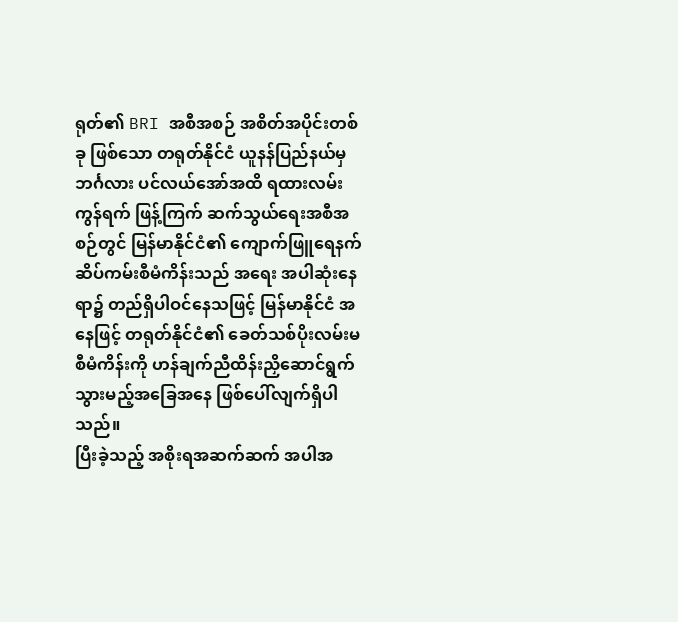ရုတ်၏ BRI အစီအစဉ် အစိတ်အပိုင်းတစ်ခု ဖြစ်သော တရုတ်နိုင်ငံ ယူနန်ပြည်နယ်မှ ဘင်္ဂလား ပင်လယ်အော်အထိ ရထားလမ်းကွန်ရက် ဖြန့်ကြက် ဆက်သွယ်ရေးအစီအစဉ်တွင် မြန်မာနိုင်ငံ၏ ကျောက်ဖြူရေနက်ဆိပ်ကမ်းစီမံကိန်းသည် အရေး အပါဆုံးနေရာ၌ တည်ရှိပါဝင်နေသဖြင့် မြန်မာနိုင်ငံ အနေဖြင့် တရုတ်နိုင်ငံ၏ ခေတ်သစ်ပိုးလမ်းမ စီမံကိန်းကို ဟန်ချက်ညီထိန်းညှိဆောင်ရွက်သွားမည့်အခြေအနေ ဖြစ်ပေါ်လျက်ရှိပါသည်။
ပြီးခဲ့သည့် အစိုးရအဆက်ဆက် အပါအ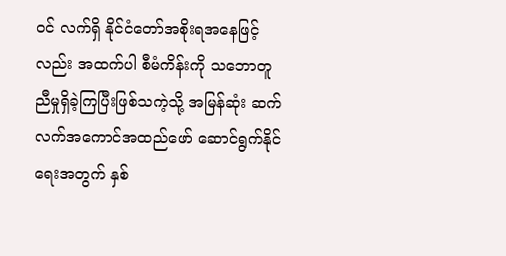ဝင် လက်ရှိ နိုင်ငံတော်အစိုးရအနေဖြင့်လည်း အထက်ပါ စီမံကိန်းကို သဘောတူညီမှုရှိခဲ့ကြပြီးဖြစ်သကဲ့သို့ အမြန်ဆုံး ဆက်လက်အကောင်အထည်ဖော် ဆောင်ရွက်နိုင်ရေးအတွက် နှစ်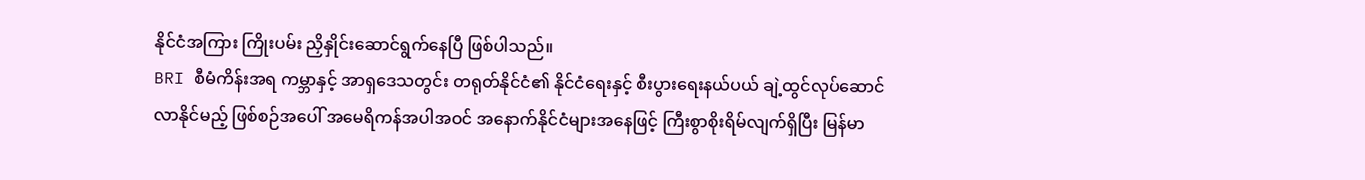နိုင်ငံအကြား ကြိုးပမ်း ညှိနှိုင်းဆောင်ရွက်နေပြီ ဖြစ်ပါသည်။
BRI စီမံကိန်းအရ ကမ္ဘာနှင့် အာရှဒေသတွင်း တရုတ်နိုင်ငံ၏ နိုင်ငံရေးနှင့် စီးပွားရေးနယ်ပယ် ချဲ့ထွင်လုပ်ဆောင်လာနိုင်မည့် ဖြစ်စဉ်အပေါ် အမေရိကန်အပါအဝင် အနောက်နိုင်ငံများအနေဖြင့် ကြီးစွာစိုးရိမ်လျက်ရှိပြီး မြန်မာ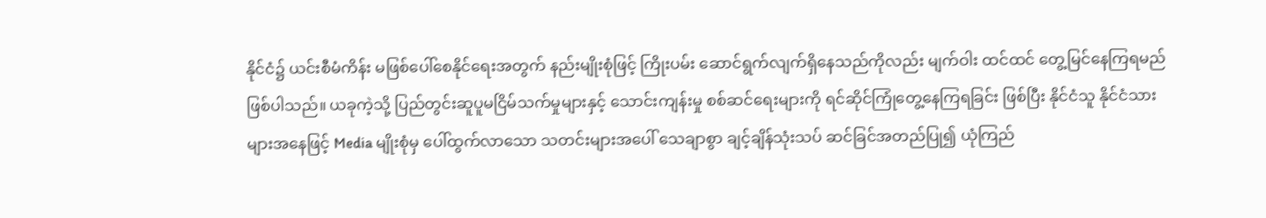နိုင်ငံ၌ ယင်းစီမံကိန်း မဖြစ်ပေါ်စေနိုင်ရေးအတွက် နည်းမျိုးစုံဖြင့် ကြိုးပမ်း ဆောင်ရွက်လျက်ရှိနေသည်ကိုလည်း မျက်ဝါး ထင်ထင် တွေ့မြင်နေကြရမည်ဖြစ်ပါသည်။ ယခုကဲ့သို့ ပြည်တွင်းဆူပူမငြိမ်သက်မှုများနှင့် သောင်းကျန်းမှု စစ်ဆင်ရေးများကို ရင်ဆိုင်ကြုံတွေ့နေကြရခြင်း ဖြစ်ပြီး နိုင်ငံသူ နိုင်ငံသားများအနေဖြင့် Media မျိုးစုံမှ ပေါ်ထွက်လာသော သတင်းများအပေါ် သေချာစွာ ချင့်ချိန်သုံးသပ် ဆင်ခြင်အတည်ပြု၍ ယုံကြည်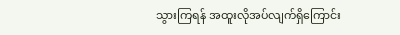သွားကြရန် အထူးလိုအပ်လျက်ရှိကြောင်း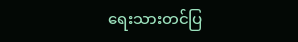ရေးသားတင်ပြ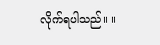လိုက်ရပါသည်။ ။